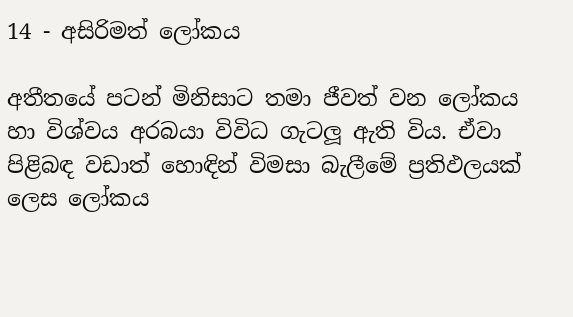14 - අසිරිමත් ලෝකය

අතීතයේ පටන් මිනිසාට තමා ජීවත් වන ලෝකය හා විශ්වය අරබයා විවිධ ගැටලූ ඇති විය. ඒවා පිළිබඳ වඩාත් හොඳින් විමසා බැලීමේ ප්‍රතිඵලයක් ලෙස ලෝකය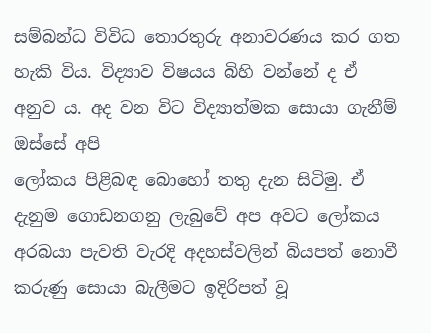සම්බන්ධ විවිධ තොරතුරු අනාවරණය කර ගත හැකි විය. විද්‍යාව විෂයය බිහි වන්නේ ද ඒ අනුව ය. අද වන විට විද්‍යාත්මක සොයා ගැනීම් ඔස්සේ අපි
ලෝකය පිළිබඳ බොහෝ තතු දැන සිටිමු. ඒ දැනුම ගොඩනගනු ලැබුවේ අප අවට ලෝකය අරබයා පැවති වැරදි අදහස්වලින් බියපත් නොවී කරුණු සොයා බැලීමට ඉදිරිපත් වූ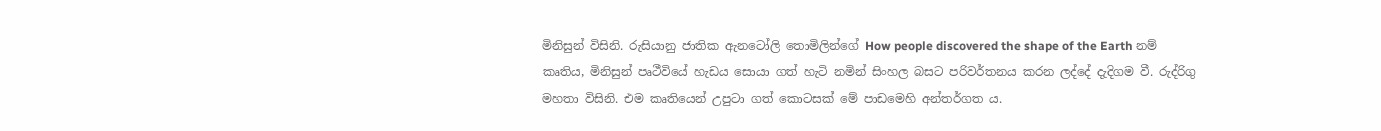මිනිසුන් විසිනි. රුසියානු ජාතික ඇනටෝලි තොමිලින්ගේ How people discovered the shape of the Earth නම් කෘතිය, මිනිසුන් පෘථීවියේ හැඩය සොයා ගත් හැටි නමින් සිංහල බසට පරිවර්තනය කරන ලද්දේ දැදිගම වී. රුද්රිගු මහතා විසිනි. එම කෘතියෙන් උපුටා ගත් කොටසක් මේ පාඩමෙහි අන්තර්ගත ය.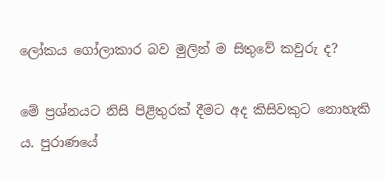ලෝකය ගෝලාකාර බව මුලින් ම සිතුවේ කවුරු ද?

මේ ප්‍රශ්නයට නිසි පිළිතුරක් දීමට අද කිසිවකුට නොහැකි ය. පුරාණයේ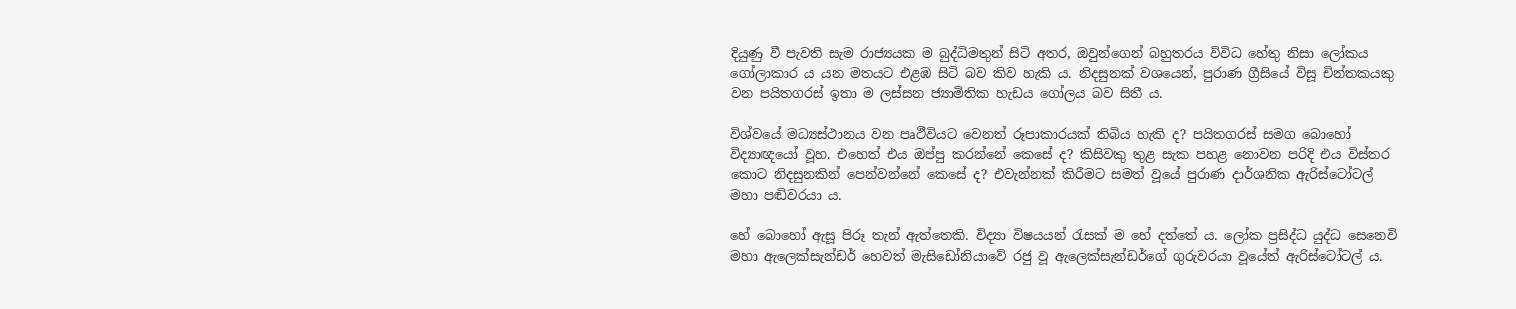දියුණු වී පැවති සැම රාජ්‍යයක ම බුද්ධිමතුන් සිටි අතර, ඔවුන්ගෙන් බහුතරය විවිධ හේතු නිසා ලෝකය ගෝලාකාර ය යන මතයට එළඹ සිටි බව කිව හැකි ය. නිදසුනක් වශයෙන්, පුරාණ ග්‍රීසියේ විසූ චින්තකයකු වන පයිතගරස් ඉතා ම ලස්සන ජ්‍යාමිතික හැඩය ගෝලය බව සිතී ය.

විශ්වයේ මධ්‍යස්ථානය වන පෘථීවියට වෙනත් රූපාකාරයක් තිබිය හැකි ද? පයිතගරස් සමග බොහෝ විද්‍යාඥයෝ වූහ. එහෙත් එය ඔප්පු කරන්නේ කෙසේ ද? කිසිවකු තුළ සැක පහළ නොවන පරිදි එය විස්තර කොට නිදසුනකින් පෙන්වන්නේ කෙසේ ද? එවැන්නක් කිරීමට සමත් වූයේ පුරාණ දාර්ශනික ඇරිස්ටෝටල් මහා පඬිවරයා ය.

හේ බොහෝ ඇසූ පිරූ තැන් ඇත්තෙකි. විද්‍යා විෂයයන් රැසක් ම හේ දත්තේ ය. ලෝක ප්‍රසිද්ධ යුද්ධ සෙනෙවි මහා ඇලෙක්සැන්ඩර් හෙවත් මැසිඩෝනියාවේ රජු වූ ඇලෙක්සැන්ඩර්ගේ ගුරුවරයා වූයේත් ඇරිස්ටෝටල් ය.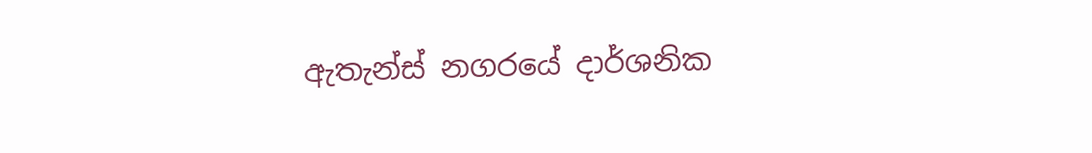ඇතැන්ස් නගරයේ දාර්ශනික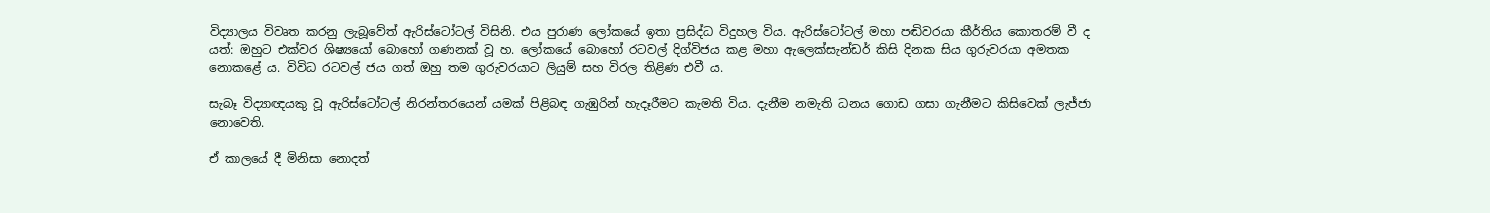විද්‍යාලය විවෘත කරනු ලැබූවේත් ඇරිස්ටෝටල් විසිනි. එය පුරාණ ලෝකයේ ඉතා ප්‍රසිද්ධ විදුහල විය. ඇරිස්ටෝටල් මහා පඬිවරයා කීර්තිය කොතරම් වී ද යත්: ඔහුට එක්වර ශිෂ්‍යයෝ බොහෝ ගණනක් වූ හ. ලෝකයේ බොහෝ රටවල් දිග්විජය කළ මහා ඇලෙක්සැන්ඩර් කිසි දිනක සිය ගුරුවරයා අමතක නොකළේ ය. විවිධ රටවල් ජය ගත් ඔහු තම ගුරුවරයාට ලියුම් සහ විරල තිළිණ එවී ය.

සැබෑ විද්‍යාඥයකු වූ ඇරිස්ටෝටල් නිරන්තරයෙන් යමක් පිළිබඳ ගැඹුරින් හැදෑරීමට කැමති විය. දැනීම නමැති ධනය ගොඩ ගසා ගැනීමට කිසිවෙක් ලැජ්ජා නොවෙති.

ඒ කාලයේ දී මිනිසා නොදත්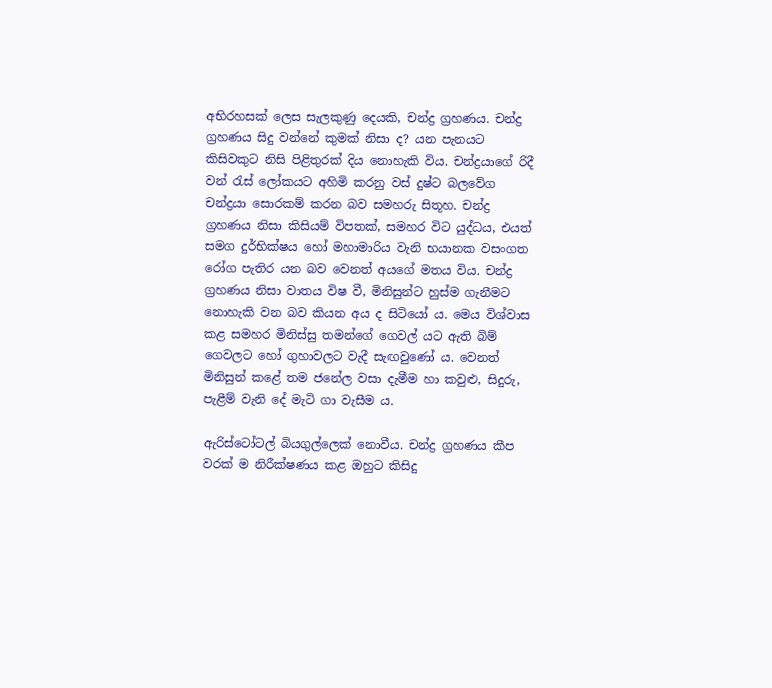අභිරහසක් ලෙස සැලකුණු දෙයකි, චන්ද්‍ර ග්‍රහණය. චන්ද්‍ර ග්‍රහණය සිදු වන්නේ කුමක් නිසා ද? යන පැනයට කිසිවකුට නිසි පිළිතුරක් දිය නොහැකි විය. චන්ද්‍රයාගේ රිදී වන් රැස් ලෝකයට අහිමි කරනු වස් දුෂ්ට බලවේග චන්ද්‍රයා සොරකම් කරන බව සමහරු සිතූහ. චන්ද්‍ර ග්‍රහණය නිසා කිසියම් විපතක්, සමහර විට යුද්ධය, එයත් සමග දුර්භික්ෂය හෝ මහාමාරිය වැනි භයානක වසංගත රෝග පැතිර යන බව වෙනත් අයගේ මතය විය. චන්ද්‍ර ග්‍රහණය නිසා වාතය විෂ වී, මිනිසුන්ට හුස්ම ගැනීමට නොහැකි වන බව කියන අය ද සිටියෝ ය. මෙය විශ්වාස කළ සමහර මිනිස්සු තමන්ගේ ගෙවල් යට ඇති බිම් ගෙවලට හෝ ගුහාවලට වැදී සැඟවුණෝ ය. වෙනත් මිනිසුන් කළේ තම ජනේල වසා දැමීම හා කවුළු, සිදුරු, පැළීම් වැනි දේ මැටි ගා වැසීම ය.

ඇරිස්ටෝටල් බියගුල්ලෙක් නොවීය. චන්ද්‍ර ග්‍රහණය කීප වරක් ම නිරීක්ෂණය කළ ඔහුට කිසිදු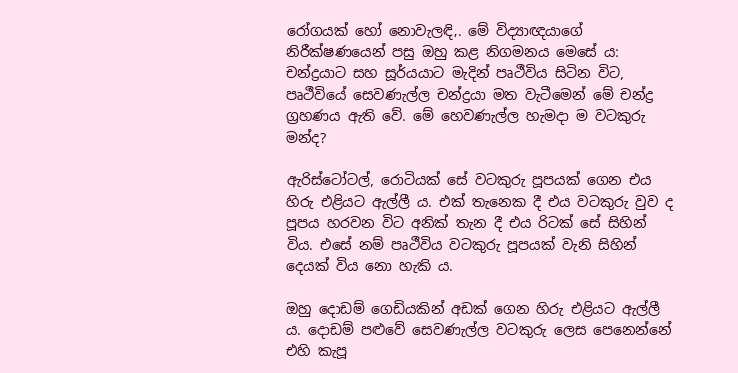රෝගයක් හෝ නොවැලඳි‚. මේ විද්‍යාඥයාගේ නිරීක්ෂණයෙන් පසු ඔහු කළ නිගමනය මෙසේ ය: චන්ද්‍රයාට සහ සූර්යයාට මැදින් පෘථීවිය සිටින විට, පෘථීවියේ සෙවණැල්ල චන්ද්‍රයා මත වැටීමෙන් මේ චන්ද්‍ර ග්‍රහණය ඇති වේ. මේ හෙවණැල්ල හැමදා ම වටකුරු මන්ද?

ඇරිස්ටෝටල්, රොටියක් සේ වටකුරු පූපයක් ගෙන එය හිරු එළියට ඇල්ලී ය. එක් තැනෙක දී එය වටකුරු වුව ද පූපය හරවන විට අනික් තැන දී එය රිටක් සේ සිහින් විය. එසේ නම් පෘථීවිය වටකුරු පූපයක් වැනි සිහින් දෙයක් විය නො හැකි ය.

ඔහු දොඩම් ගෙඩියකින් අඩක් ගෙන හිරු එළියට ඇල්ලී ය. දොඩම් පළුවේ සෙවණැල්ල වටකුරු ලෙස පෙනෙන්නේ එහි කැපූ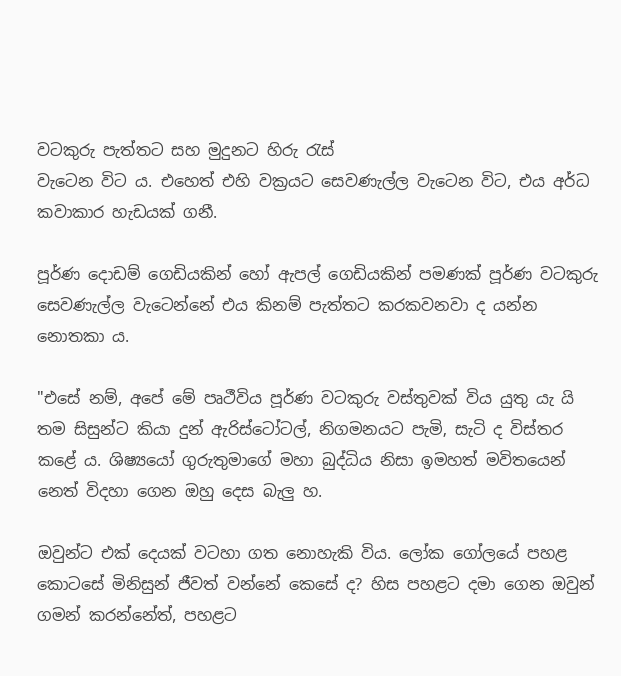වටකුරු පැත්තට සහ මුදුනට හිරු රැස්
වැටෙන විට ය. එහෙත් එහි වක්‍රයට සෙවණැල්ල වැටෙන විට, එය අර්ධ කවාකාර හැඩයක් ගනී.

පූර්ණ දොඩම් ගෙඩියකින් හෝ ඇපල් ගෙඩියකින් පමණක් පූර්ණ වටකුරු සෙවණැල්ල වැටෙන්නේ එය කිනම් පැත්තට කරකවනවා ද යන්න නොතකා ය.

"එසේ නම්, අපේ මේ පෘථීවිය පූර්ණ වටකුරු වස්තුවක් විය යුතු යැ යි තම සිසුන්ට කියා දුන් ඇරිස්ටෝටල්, නිගමනයට පැමි‚ සැටි ද විස්තර කළේ ය. ශිෂ්‍යයෝ ගුරුතුමාගේ මහා බුද්ධිය නිසා ඉමහත් මවිතයෙන් නෙත් විදහා ගෙන ඔහු දෙස බැලු හ.

ඔවුන්ට එක් දෙයක් වටහා ගත නොහැකි විය. ලෝක ගෝලයේ පහළ කොටසේ මිනිසුන් ජීවත් වන්නේ කෙසේ ද? හිස පහළට දමා ගෙන ඔවුන් ගමන් කරන්නේත්, පහළට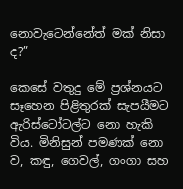නොවැටෙන්නේත් මක් නිසා ද?”

කෙසේ වතුදු මේ ප්‍රශ්නයට සෑහෙන පිළිතුරක් සැපයීමට ඇරිස්ටෝටල්ට නො හැකි විය. මිනිසුන් පමණක් නො ව, කඳු, ගෙවල්, ගංගා සහ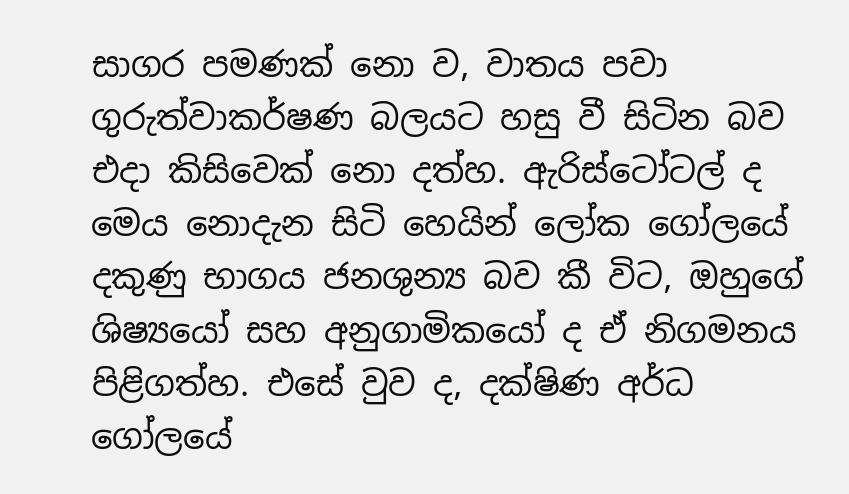සාගර පමණක් නො ව, වාතය පවා ගුරුත්වාකර්ෂණ බලයට හසු වී සිටින බව එදා කිසිවෙක් නො දත්හ. ඇරිස්ටෝටල් ද මෙය නොදැන සිටි හෙයින් ලෝක ගෝලයේ දකුණු භාගය ජනශුන්‍ය බව කී විට, ඔහුගේ ශිෂ්‍යයෝ සහ අනුගාමිකයෝ ද ඒ නිගමනය පිළිගත්හ. එසේ වුව ද, දක්ෂිණ අර්ධ ගෝලයේ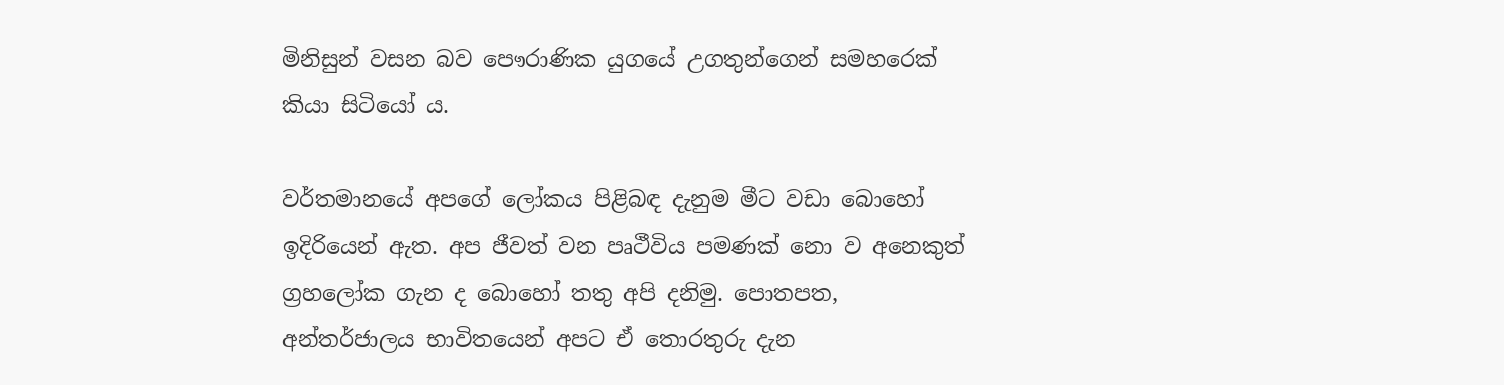මිනිසුන් වසන බව පෞරාණික යුගයේ උගතුන්ගෙන් සමහරෙක් කියා සිටියෝ ය.

වර්තමානයේ අපගේ ලෝකය පිළිබඳ දැනුම මීට වඩා බොහෝ ඉදිරියෙන් ඇත. අප ජීවත් වන පෘථීවිය පමණක් නො ව අනෙකුත් ග්‍රහලෝක ගැන ද බොහෝ තතු අපි දනිමු. පොතපත, අන්තර්ජාලය භාවිතයෙන් අපට ඒ තොරතුරු දැන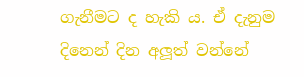ගැනීමට ද හැකි ය. ඒ දැනුම දිනෙන් දින අලූත් වන්නේ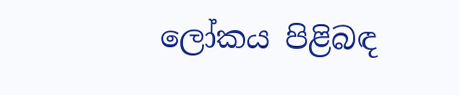ලෝකය පිළිබඳ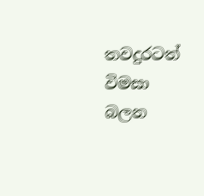තවදුරටත් විමසා බලන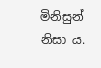මිනිසුන් නිසා ය.